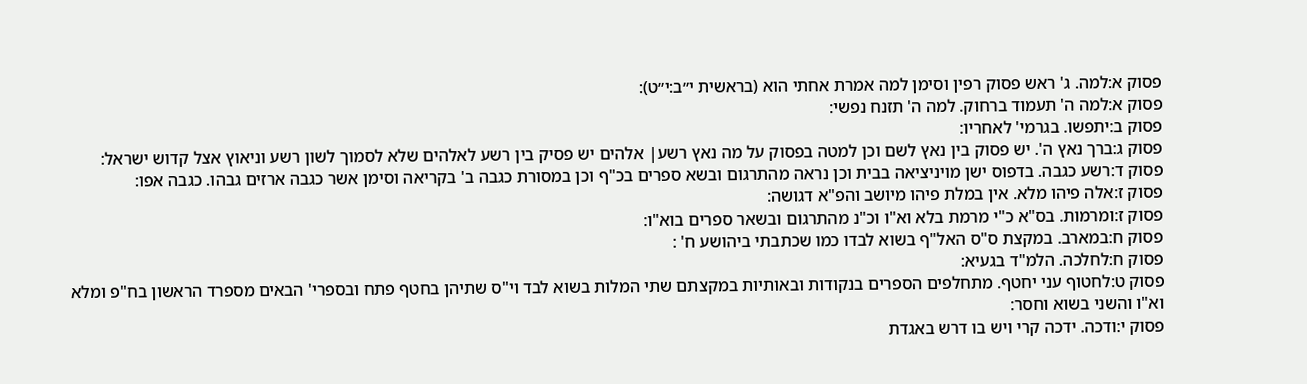פסוק א:למה. ג' ראש פסוק רפין וסימן למה אמרת אחתי הוא (בראשית י״ב:י״ט):
פסוק א:למה ה' תעמוד ברחוק. למה ה' תזנח נפשי:
פסוק ב:יתפשו. בגרמי' לאחריו:
פסוק ג:ברך נאץ ה'. יש פסוק בין נאץ לשם וכן למטה בפסוק על מה נאץ רשע| אלהים יש פסיק בין רשע לאלהים שלא לסמוך לשון רשע וניאוץ אצל קדוש ישראל:
פסוק ד:רשע כגבה. בדפוס ישן מויניציאה בבית וכן נראה מהתרגום ובשא ספרים בכ"ף וכן במסורת כגבה ב' בקריאה וסימן אשר כגבה ארזים גבהו. כגבה אפו:
פסוק ז:אלה פיהו מלא. אין במלת פיהו מיושב והפ"א דגושה:
פסוק ז:ומרמות. בס"א כ"י מרמת בלא וא"ו וכ"נ מהתרגום ובשאר ספרים בוא"ו:
פסוק ח:במארב. במקצת ס"ס האל"ף בשוא לבדו כמו שכתבתי ביהושע ח' :
פסוק ח:לחלכה. הלמ"ד בגעיא:
פסוק ט:לחטוף עני יחטף. מתחלפים הספרים בנקודות ובאותיות במקצתם שתי המלות בשוא לבד וי"ס שתיהן בחטף פתח ובספרי' הבאים מספרד הראשון בח"פ ומלא וא"ו והשני בשוא וחסר:
פסוק י:ודכה. ידכה קרי ויש בו דרש באגדת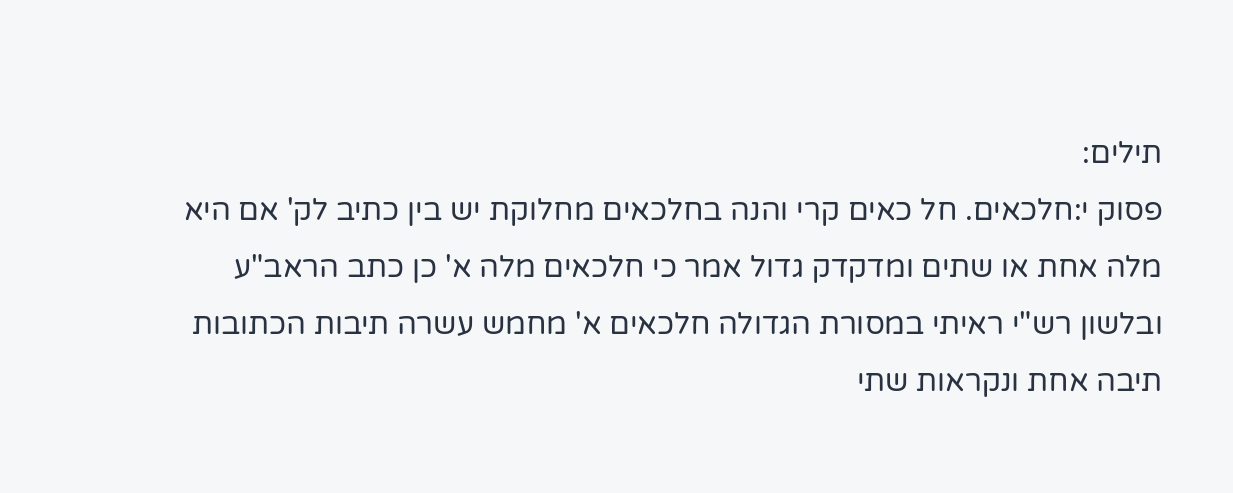תילים:
פסוק י:חלכאים. חל כאים קרי והנה בחלכאים מחלוקת יש בין כתיב לק' אם היא מלה אחת או שתים ומדקדק גדול אמר כי חלכאים מלה א' כן כתב הראב"ע ובלשון רש"י ראיתי במסורת הגדולה חלכאים א' מחמש עשרה תיבות הכתובות תיבה אחת ונקראות שתי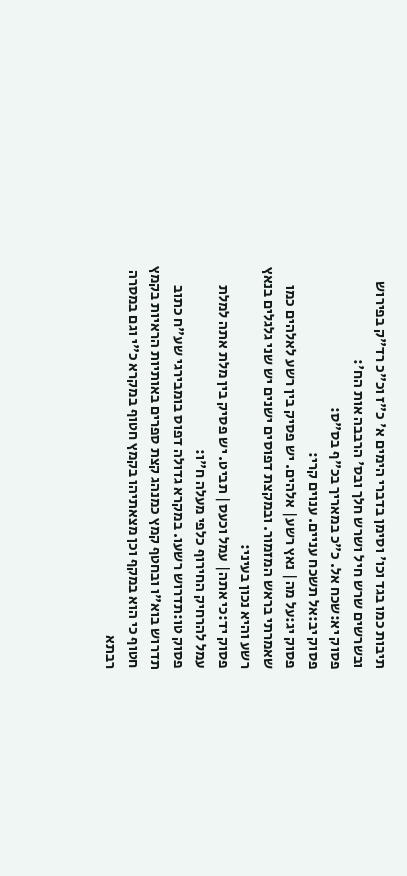תיבות כמו בגד וכו' וסימן בדברי הימים א' כ"ז וכ"כ רד"ק בפירוש ובשרשים שרש חיל ושרש חלך ובס' הרבבה אות הח':
פסוק יא:שכח אל. כ"כ במאריך בכ"ף בס"ס:
פסוק יב:אל תשכח עניים. ענוים קרי:
פסוק יג:על מה| נאץ רשע| אלהים. יש פסיק בין רשע לאלהים כמו שאמרתי בראש המזמור. ובמקצת דפוסים ישנים יש שני גלגלים בנאץ רשע והיא נכון בעיני:
פסוק יד:כי אתה| עמל וכעס| תביט. יש פסיק בין מלת אתה למלת עמל להרחיק החירוף כלפי מעלה ח"ו:
פסוק טו:תדרוש רשעו. במקרא גדולה דפוס בומבירגי שע"ח כתוב תדרוש בוא"ו ובחטף קמץ כמנהג קצת ספרים באותיות הראיות בקמץ חטוף כי הוא במקף וכן מצאתיהו בקמץ חטוף במקרא כ"י וגם במסרה רבתא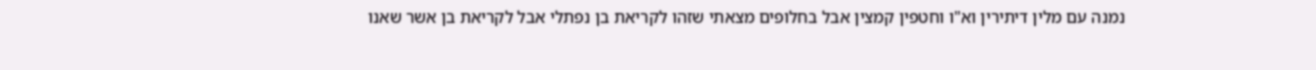נמנה עם מלין דיתירין וא"ו וחטפין קמצין אבל בחלופים מצאתי שזהו לקריאת בן נפתלי אבל לקריאת בן אשר שאנו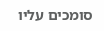סומכים עליו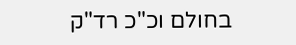בחולם וכ"כ רד"ק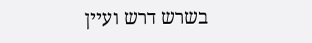בשרש דרש ועיין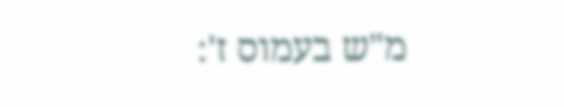מ"ש בעמוס ז':